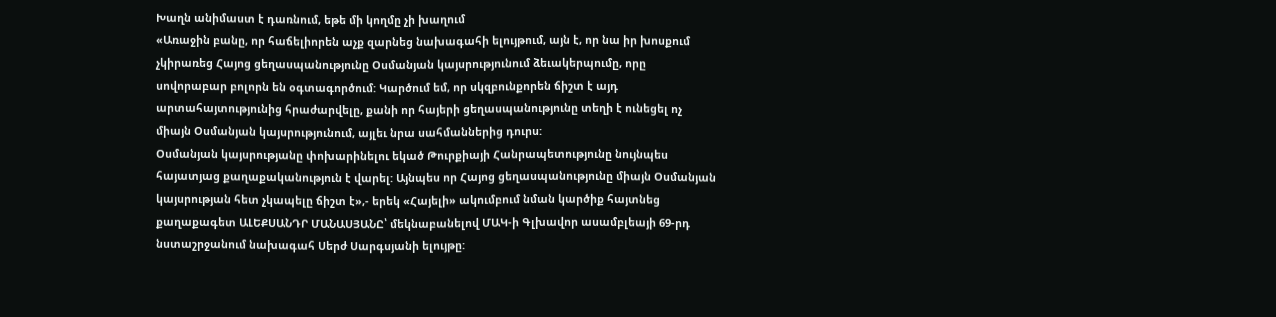Խաղն անիմաստ է դառնում, եթե մի կողմը չի խաղում
«Առաջին բանը, որ հաճելիորեն աչք զարնեց նախագահի ելույթում, այն է, որ նա իր խոսքում չկիրառեց Հայոց ցեղասպանությունը Օսմանյան կայսրությունում ձեւակերպումը, որը սովորաբար բոլորն են օգտագործում: Կարծում եմ, որ սկզբունքորեն ճիշտ է այդ արտահայտությունից հրաժարվելը, քանի որ հայերի ցեղասպանությունը տեղի է ունեցել ոչ միայն Օսմանյան կայսրությունում, այլեւ նրա սահմաններից դուրս:
Օսմանյան կայսրությանը փոխարինելու եկած Թուրքիայի Հանրապետությունը նույնպես հայատյաց քաղաքականություն է վարել: Այնպես որ Հայոց ցեղասպանությունը միայն Օսմանյան կայսրության հետ չկապելը ճիշտ է»,- երեկ «Հայելի» ակումբում նման կարծիք հայտնեց քաղաքագետ ԱԼԵՔՍԱՆԴՐ ՄԱՆԱՍՅԱՆԸ՝ մեկնաբանելով ՄԱԿ-ի Գլխավոր ասամբլեայի 69-րդ նստաշրջանում նախագահ Սերժ Սարգսյանի ելույթը: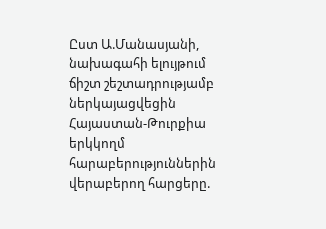Ըստ Ա.Մանասյանի, նախագահի ելույթում ճիշտ շեշտադրությամբ ներկայացվեցին Հայաստան-Թուրքիա երկկողմ հարաբերություններին վերաբերող հարցերը.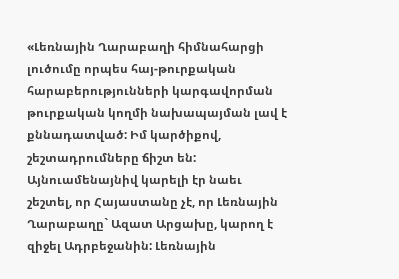«Լեռնային Ղարաբաղի հիմնահարցի լուծումը որպես հայ-թուրքական հարաբերությունների կարգավորման թուրքական կողմի նախապայման լավ է քննադատված: Իմ կարծիքով, շեշտադրումները ճիշտ են:
Այնուամենայնիվ կարելի էր նաեւ շեշտել, որ Հայաստանը չէ, որ Լեռնային Ղարաբաղը` Ազատ Արցախը, կարող է զիջել Ադրբեջանին: Լեռնային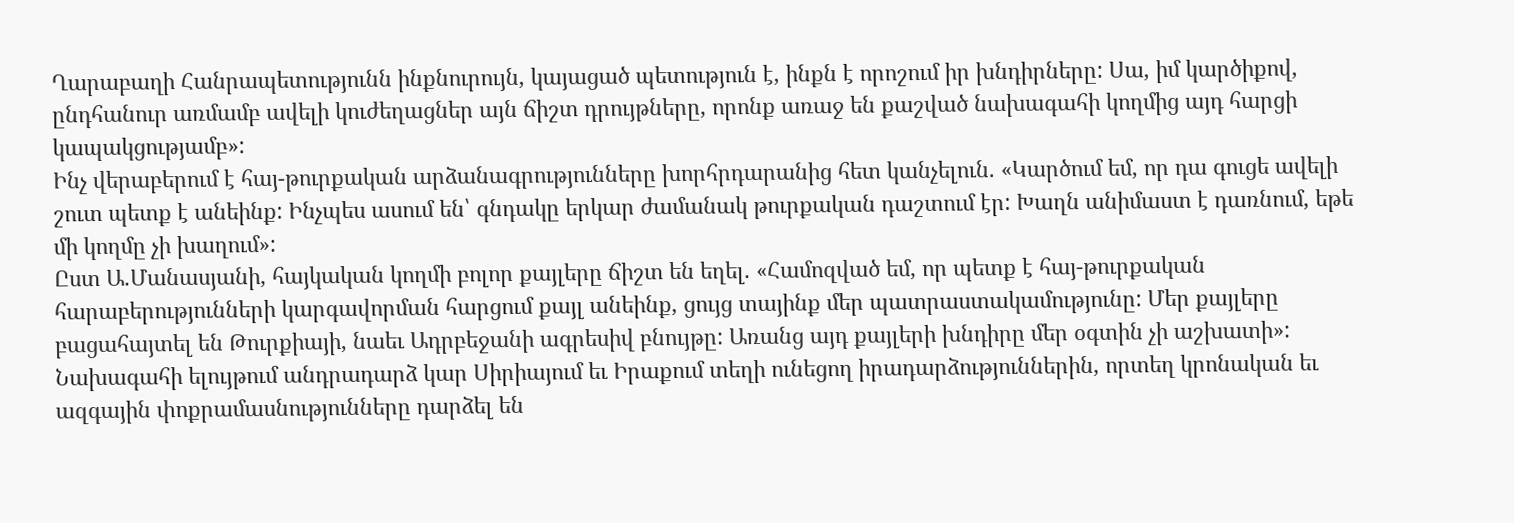Ղարաբաղի Հանրապետությունն ինքնուրույն, կայացած պետություն է, ինքն է որոշում իր խնդիրները: Սա, իմ կարծիքով, ընդհանուր առմամբ ավելի կուժեղացներ այն ճիշտ դրույթները, որոնք առաջ են քաշված նախագահի կողմից այդ հարցի կապակցությամբ»:
Ինչ վերաբերում է հայ-թուրքական արձանագրությունները խորհրդարանից հետ կանչելուն. «Կարծում եմ, որ դա գուցե ավելի շուտ պետք է անեինք: Ինչպես ասում են՝ գնդակը երկար ժամանակ թուրքական դաշտում էր: Խաղն անիմաստ է դառնում, եթե մի կողմը չի խաղում»:
Ըստ Ա.Մանասյանի, հայկական կողմի բոլոր քայլերը ճիշտ են եղել. «Համոզված եմ, որ պետք է հայ-թուրքական հարաբերությունների կարգավորման հարցում քայլ անեինք, ցույց տայինք մեր պատրաստակամությունը: Մեր քայլերը բացահայտել են Թուրքիայի, նաեւ Ադրբեջանի ագրեսիվ բնույթը: Առանց այդ քայլերի խնդիրը մեր օգտին չի աշխատի»:
Նախագահի ելույթում անդրադարձ կար Սիրիայում եւ Իրաքում տեղի ունեցող իրադարձություններին, որտեղ կրոնական եւ ազգային փոքրամասնությունները դարձել են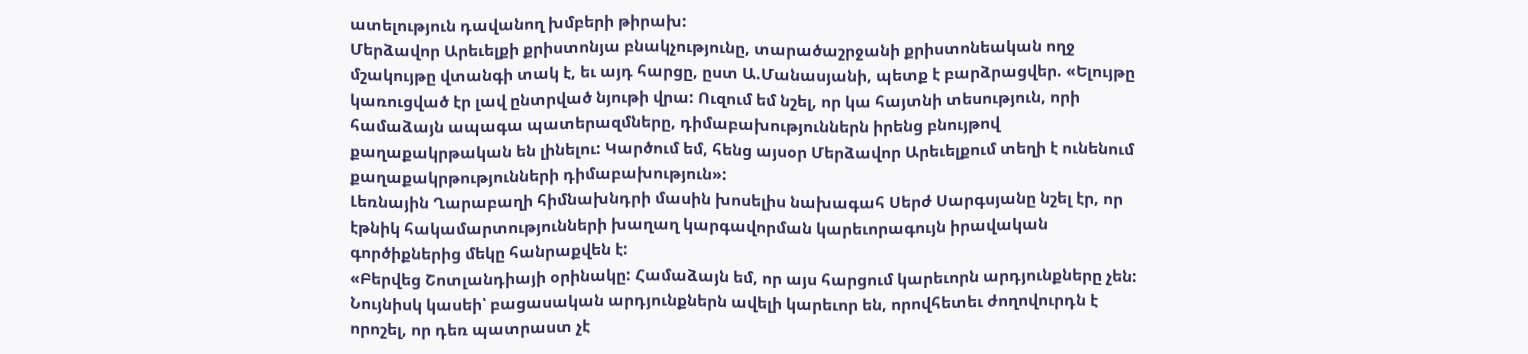ատելություն դավանող խմբերի թիրախ:
Մերձավոր Արեւելքի քրիստոնյա բնակչությունը, տարածաշրջանի քրիստոնեական ողջ մշակույթը վտանգի տակ է, եւ այդ հարցը, ըստ Ա.Մանասյանի, պետք է բարձրացվեր. «Ելույթը կառուցված էր լավ ընտրված նյութի վրա: Ուզում եմ նշել, որ կա հայտնի տեսություն, որի համաձայն ապագա պատերազմները, դիմաբախություններն իրենց բնույթով քաղաքակրթական են լինելու: Կարծում եմ, հենց այսօր Մերձավոր Արեւելքում տեղի է ունենում քաղաքակրթությունների դիմաբախություն»:
Լեռնային Ղարաբաղի հիմնախնդրի մասին խոսելիս նախագահ Սերժ Սարգսյանը նշել էր, որ էթնիկ հակամարտությունների խաղաղ կարգավորման կարեւորագույն իրավական գործիքներից մեկը հանրաքվեն է:
«Բերվեց Շոտլանդիայի օրինակը: Համաձայն եմ, որ այս հարցում կարեւորն արդյունքները չեն: Նույնիսկ կասեի՝ բացասական արդյունքներն ավելի կարեւոր են, որովհետեւ ժողովուրդն է որոշել, որ դեռ պատրաստ չէ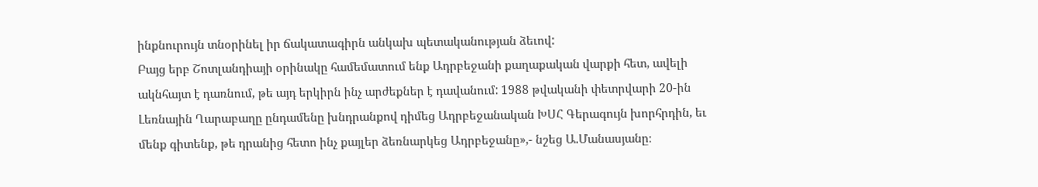ինքնուրույն տնօրինել իր ճակատագիրն անկախ պետականության ձեւով:
Բայց երբ Շոտլանդիայի օրինակը համեմատում ենք Ադրբեջանի քաղաքական վարքի հետ, ավելի ակնհայտ է դառնում, թե այդ երկիրն ինչ արժեքներ է դավանում: 1988 թվականի փետրվարի 20-ին Լեռնային Ղարաբաղը ընդամենը խնդրանքով դիմեց Ադրբեջանական ԽՍՀ Գերագույն խորհրդին, եւ մենք գիտենք, թե դրանից հետո ինչ քայլեր ձեռնարկեց Ադրբեջանը»,- նշեց Ա.Մանասյանը։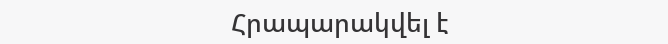Հրապարակվել է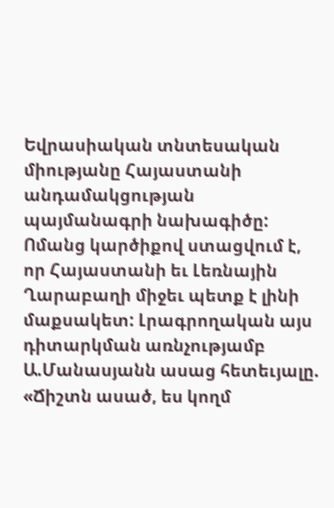Եվրասիական տնտեսական միությանը Հայաստանի անդամակցության պայմանագրի նախագիծը: Ոմանց կարծիքով ստացվում է, որ Հայաստանի եւ Լեռնային Ղարաբաղի միջեւ պետք է լինի մաքսակետ: Լրագրողական այս դիտարկման առնչությամբ Ա.Մանասյանն ասաց հետեւյալը.
«Ճիշտն ասած, ես կողմ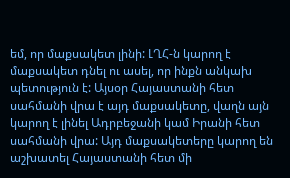եմ, որ մաքսակետ լինի: ԼՂՀ-ն կարող է մաքսակետ դնել ու ասել, որ ինքն անկախ պետություն է: Այսօր Հայաստանի հետ սահմանի վրա է այդ մաքսակետը, վաղն այն կարող է լինել Ադրբեջանի կամ Իրանի հետ սահմանի վրա: Այդ մաքսակետերը կարող են աշխատել Հայաստանի հետ մի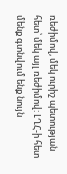ռեժիմով, մեկ ուրիշ պետության հետ՝ մեկ այլ ռեժիմով: ԼՂՀ-ի հետ մենք գտնվում ենք նույն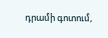դրամի գոտում,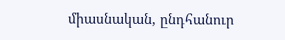միասնական, ընդհանուր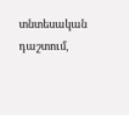տնտեսական դաշտում,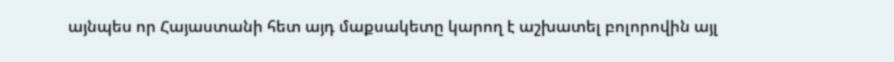այնպես որ Հայաստանի հետ այդ մաքսակետը կարող է աշխատել բոլորովին այլ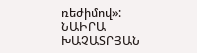ռեժիմով»:
ՆԱԻՐԱ ԽԱՉԱՏՐՅԱՆ